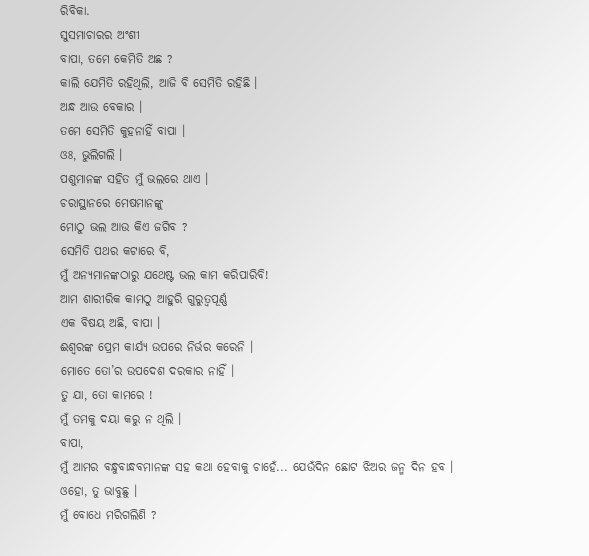ରିବିକା.
ସୁସମାଚାରର ଅଂଶୀ
ବାପା, ତମେ କେମିତି ଅଛ ?
କାଲି ଯେମିତି ରହିଥିଲି, ଆଜି ବି ସେମିତି ରହିଛି ।
ଅନ୍ଧ ଆଉ ବେକାର ।
ତମେ ସେମିତି କୁହନାହିଁ ବାପା ।
ଓଃ, ଭୁଲିଗଲି ।
ପଶୁମାନଙ୍କ ସହିତ ମୁଁ ଭଲରେ ଥାଏ ।
ଚରାସ୍ଥାନରେ ମେଷମାନଙ୍କୁ
ମୋଠୁ ଭଲ ଆଉ କିଏ ଜଗିବ ?
ସେମିତି ପଥର କଟାରେ ବି,
ମୁଁ ଅନ୍ୟମାନଙ୍କଠାରୁ ଯଥେଷ୍ଟ ଭଲ କାମ କରିପାରିବି!
ଆମ ଶାରୀରିକ କାମଠୁ ଆହୁରି ଗୁରୁତ୍ୱପୂର୍ଣ୍ଣ
ଏକ ବିଷୟ ଅଛି, ବାପା ।
ଈଶ୍ୱରଙ୍କ ପ୍ରେମ କାର୍ଯ୍ୟ ଉପରେ ନିର୍ଭର କରେନି ।
ମୋତେ ତୋ’ର ଉପଦେଶ ଦରକାର ନାହିଁ ।
ତୁ ଯା, ତୋ କାମରେ !
ମୁଁ ତମକୁ ଦୟା କରୁ ନ ଥିଲି ।
ବାପା,
ମୁଁ ଆମର ବନ୍ଧୁବାନ୍ଧବମାନଙ୍କ ସହ କଥା ହେବାକୁ ଚାହେଁ... ଯେଉଁଦିନ ଛୋଟ ଝିଅର ଜନ୍ମ ଦିନ ହବ ।
ଓହୋ, ତୁ ଭାବୁଛୁ ।
ମୁଁ ବୋଧେ ମରିଗଲିଣି ?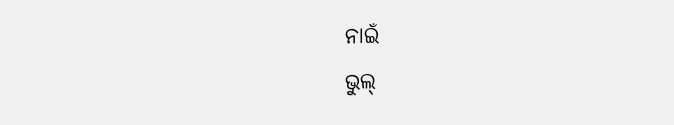ନାଇଁ
ଭୁଲ୍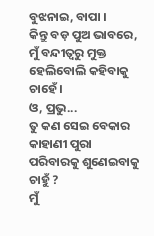ବୁଝନାଇ, ବାପା ।
କିନ୍ତୁ ବଡ଼ ପୁଅ ଭାବରେ, ମୁଁ ବନ୍ଦୀତ୍ୱରୁ ମୁକ୍ତ ହେଲିବୋଲି କହିବାକୁ ଚାହେଁ ।
ଓ, ପ୍ରଭୁ...
ତୁ କଣ ସେଇ ବେକାର କାହାଣୀ ପୁରା ପରିବାରକୁ ଶୁଣେଇବାକୁ ଚାହୁଁ ?
ମୁଁ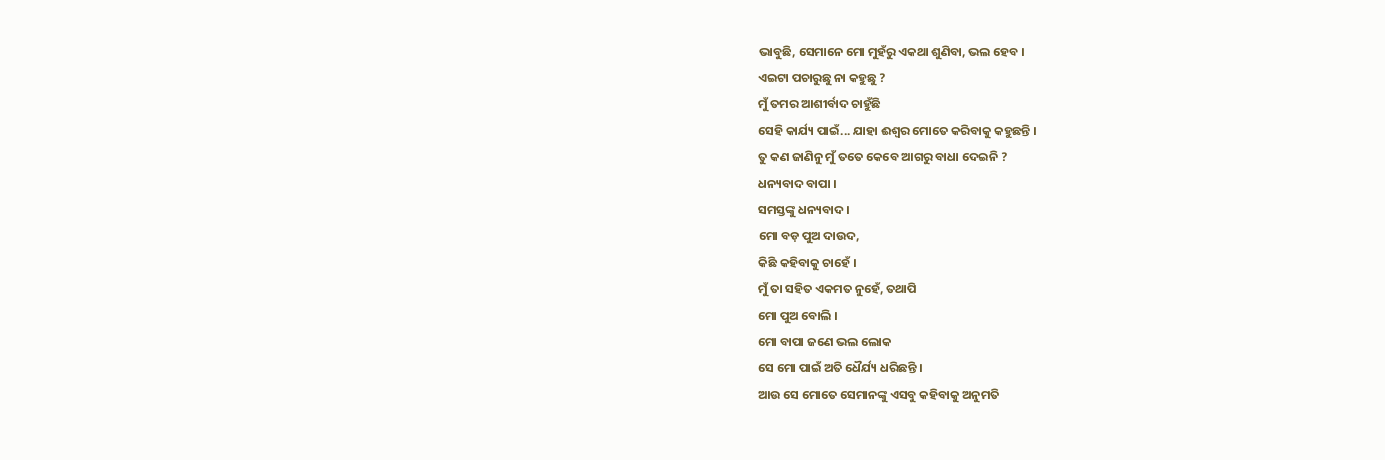ଭାବୁଛି, ସେମାନେ ମୋ ମୁହଁରୁ ଏକଥା ଶୁଣିବା, ଭଲ ହେବ ।
ଏଇଟା ପଚାରୁଛୁ ନା କହୁଛୁ ?
ମୁଁ ତମର ଆଶୀର୍ବାଦ ଚାହୁଁଛି
ସେହି କାର୍ଯ୍ୟ ପାଇଁ... ଯାହା ଈଶ୍ୱର ମୋତେ କରିବାକୁ କହୁଛନ୍ତି ।
ତୁ କଣ ଜାଣିନୁ ମୁଁ ତତେ କେବେ ଆଗରୁ ବାଧା ଦେଇନି ?
ଧନ୍ୟବାଦ ବାପା ।
ସମସ୍ତଙ୍କୁ ଧନ୍ୟବାଦ ।
ମୋ ବଡ଼ ପୁଅ ଦାଉଦ,
କିଛି କହିବାକୁ ଚାହେଁ ।
ମୁଁ ତା ସହିତ ଏକମତ ନୁହେଁ, ତଥାପି
ମୋ ପୁଅ ବୋଲି ।
ମୋ ବାପା ଜଣେ ଭଲ ଲୋକ
ସେ ମୋ ପାଇଁ ଅତି ଧୈର୍ଯ୍ୟ ଧରିଛନ୍ତି ।
ଆଉ ସେ ମୋତେ ସେମାନଙ୍କୁ ଏସବୁ କହିବାକୁ ଅନୁମତି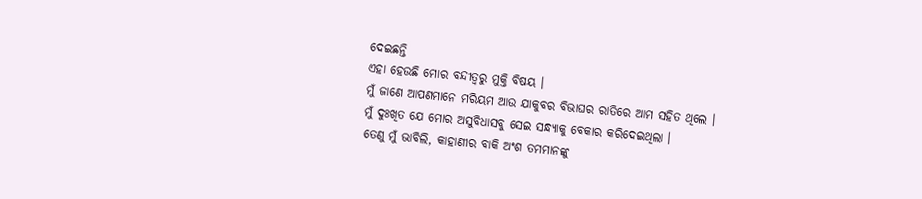ଦେଇଛନ୍ତି
ଏହା ହେଉଛି ମୋର ବନ୍ଦୀତ୍ୱରୁ ମୁକ୍ତି ବିଷୟ ।
ମୁଁ ଜାଣେ ଆପଣମାନେ ମରିୟମ ଆଉ ଯାକୁବର ବିଭାଘର ରାତିରେ ଆମ ସହିତ ଥିଲେ ।
ମୁଁ ଦୁଃଖିତ ଯେ ମୋର ଅସୁବିଧାସବୁ ସେଇ ସନ୍ଧ୍ୟାକୁ ବେକାର କରିଦେଇଥିଲା ।
ତେଣୁ ମୁଁ ଭାବିଲି, କାହାଣୀର ବାକି ଅଂଶ ତମମାନଙ୍କୁ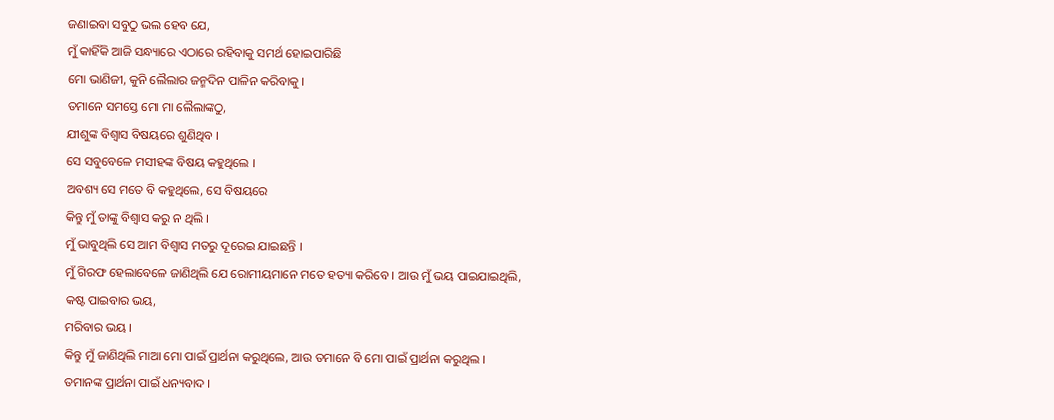ଜଣାଇବା ସବୁଠୁ ଭଲ ହେବ ଯେ,
ମୁଁ କାହିଁକି ଆଜି ସନ୍ଧ୍ୟାରେ ଏଠାରେ ରହିବାକୁ ସମର୍ଥ ହୋଇପାରିଛି
ମୋ ଭାଣିଜୀ, କୁନି ଲୈଲାର ଜନ୍ମଦିନ ପାଳିନ କରିବାକୁ ।
ତମାନେ ସମସ୍ତେ ମୋ ମା ଲୈଲାଙ୍କଠୁ,
ଯୀଶୁଙ୍କ ବିଶ୍ୱାସ ବିଷୟରେ ଶୁଣିଥିବ ।
ସେ ସବୁବେଳେ ମସୀହଙ୍କ ବିଷୟ କହୁଥିଲେ ।
ଅବଶ୍ୟ ସେ ମତେ ବି କହୁଥିଲେ, ସେ ବିଷୟରେ
କିନ୍ତୁ ମୁଁ ତାଙ୍କୁ ବିଶ୍ୱାସ କରୁ ନ ଥିଲି ।
ମୁଁ ଭାବୁଥିଲି ସେ ଆମ ବିଶ୍ୱାସ ମତରୁ ଦୂରେଇ ଯାଇଛନ୍ତି ।
ମୁଁ ଗିରଫ ହେଲାବେଳେ ଜାଣିଥିଲି ଯେ ରୋମୀୟମାନେ ମତେ ହତ୍ୟା କରିବେ । ଆଉ ମୁଁ ଭୟ ପାଇଯାଇଥିଲି,
କଷ୍ଟ ପାଇବାର ଭୟ,
ମରିବାର ଭୟ ।
କିନ୍ତୁ ମୁଁ ଜାଣିଥିଲି ମାଆ ମୋ ପାଇଁ ପ୍ରାର୍ଥନା କରୁଥିଲେ, ଆଉ ତମାନେ ବି ମୋ ପାଇଁ ପ୍ରାର୍ଥନା କରୁଥିଲ ।
ତମାନଙ୍କ ପ୍ରାର୍ଥନା ପାଇଁ ଧନ୍ୟବାଦ ।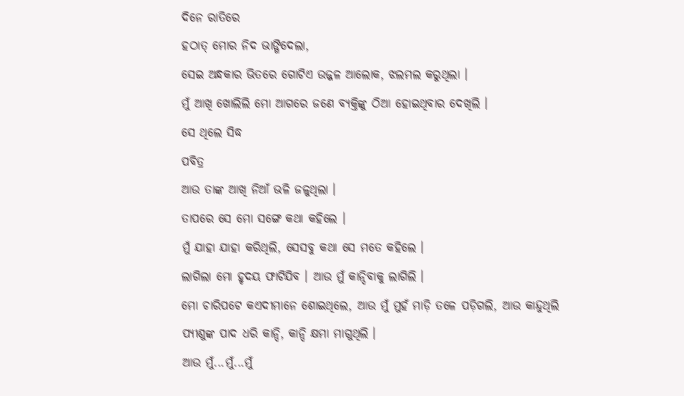ଦିନେ ରାତିରେ
ହଠାତ୍ ମୋର ନିଦ ଭାଙ୍ଗିଦେଲା,
ସେଇ ଅନ୍ଧକାର ଭିତରେ ଗୋଟିଏ ଉଜ୍ଜଳ ଆଲୋକ, ଝଲମଲ କରୁଥିଲା ।
ମୁଁ ଆଖି ଖୋଲିଲି ମୋ ଆଗରେ ଜଣେ ବ୍ୟକ୍ତିଙ୍କୁ ଠିଆ ହୋଇଥିବାର ଦେଖିଲି ।
ସେ ଥିଲେ ସିଦ୍ଧ
ପବିତ୍ର
ଆଉ ତାଙ୍କ ଆଖି ନିଆଁ ଭଳି ଜଳୁଥିଲା ।
ତାପରେ ସେ ମୋ ସଙ୍ଗେ କଥା କହିଲେ ।
ମୁଁ ଯାହା ଯାହା କରିଥିଲି, ସେସବୁ କଥା ସେ ମତେ କହିଲେ ।
ଲାଗିଲା ମୋ ହୃଦୟ ଫାଟିଯିବ । ଆଉ ମୁଁ କାନ୍ଦିବାକୁ ଲାଗିଲି ।
ମୋ ଚାରିପଟେ କଏଦୀମାନେ ଶୋଇଥିଲେ, ଆଉ ମୁଁ ମୁହଁ ମାଡ଼ି ତଳେ ପଡ଼ିଗଲି, ଆଉ କାନ୍ଦୁଥିଲି
ପ୍ଯୀଶୁଙ୍କ ପାଦ ଧରି କାନ୍ଦି, କାନ୍ଦି କ୍ଷମା ମାଗୁଥିଲି ।
ଆଉ ମୁଁ...ମୁଁ...ମୁଁ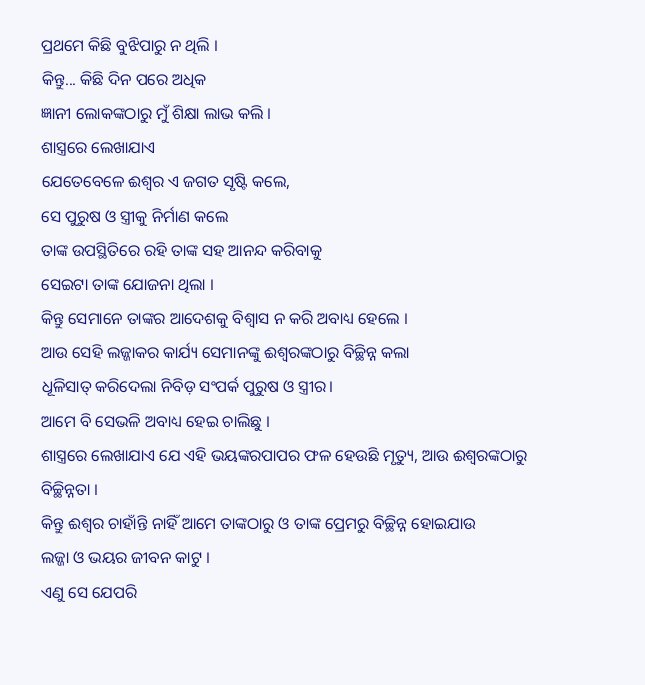ପ୍ରଥମେ କିଛି ବୁଝିପାରୁ ନ ଥିଲି ।
କିନ୍ତୁ... କିଛି ଦିନ ପରେ ଅଧିକ
ଜ୍ଞାନୀ ଲୋକଙ୍କଠାରୁ ମୁଁ ଶିକ୍ଷା ଲାଭ କଲି ।
ଶାସ୍ତ୍ରରେ ଲେଖାଯାଏ
ଯେତେବେଳେ ଈଶ୍ୱର ଏ ଜଗତ ସୃଷ୍ଟି କଲେ,
ସେ ପୁରୁଷ ଓ ସ୍ତ୍ରୀକୁ ନିର୍ମାଣ କଲେ
ତାଙ୍କ ଉପସ୍ଥିତିରେ ରହି ତାଙ୍କ ସହ ଆନନ୍ଦ କରିବାକୁ
ସେଇଟା ତାଙ୍କ ଯୋଜନା ଥିଲା ।
କିନ୍ତୁ ସେମାନେ ତାଙ୍କର ଆଦେଶକୁ ବିଶ୍ୱାସ ନ କରି ଅବାଧ୍ୟ ହେଲେ ।
ଆଉ ସେହି ଲଜ୍ଜାକର କାର୍ଯ୍ୟ ସେମାନଙ୍କୁ ଈଶ୍ୱରଙ୍କଠାରୁ ବିଚ୍ଛିନ୍ନ କଲା
ଧୂଳିସାତ୍ କରିଦେଲା ନିବିଡ଼ ସଂପର୍କ ପୁରୁଷ ଓ ସ୍ତ୍ରୀର।
ଆମେ ବି ସେଭଳି ଅବାଧ୍ୟ ହେଇ ଚାଲିଛୁ ।
ଶାସ୍ତ୍ରରେ ଲେଖାଯାଏ ଯେ ଏହି ଭୟଙ୍କରପାପର ଫଳ ହେଉଛି ମୃତ୍ୟୁ, ଆଉ ଈଶ୍ୱରଙ୍କଠାରୁ ବିଚ୍ଛିନ୍ନତା ।
କିନ୍ତୁ ଈଶ୍ୱର ଚାହାଁନ୍ତି ନାହିଁ ଆମେ ତାଙ୍କଠାରୁ ଓ ତାଙ୍କ ପ୍ରେମରୁ ବିଚ୍ଛିନ୍ନ ହୋଇଯାଉ
ଲଜ୍ଜା ଓ ଭୟର ଜୀବନ କାଟୁ ।
ଏଣୁ ସେ ଯେପରି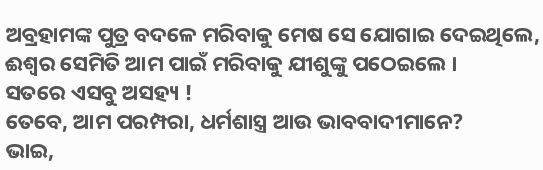ଅବ୍ରହାମଙ୍କ ପୁତ୍ର ବଦଳେ ମରିବାକୁ ମେଷ ସେ ଯୋଗାଇ ଦେଇଥିଲେ,
ଈଶ୍ୱର ସେମିତି ଆମ ପାଇଁ ମରିବାକୁ ଯୀଶୁଙ୍କୁ ପଠେଇଲେ ।
ସତରେ ଏସବୁ ଅସହ୍ୟ !
ତେବେ, ଆମ ପରମ୍ପରା, ଧର୍ମଶାସ୍ତ୍ର ଆଉ ଭାବବାଦୀମାନେ?
ଭାଇ,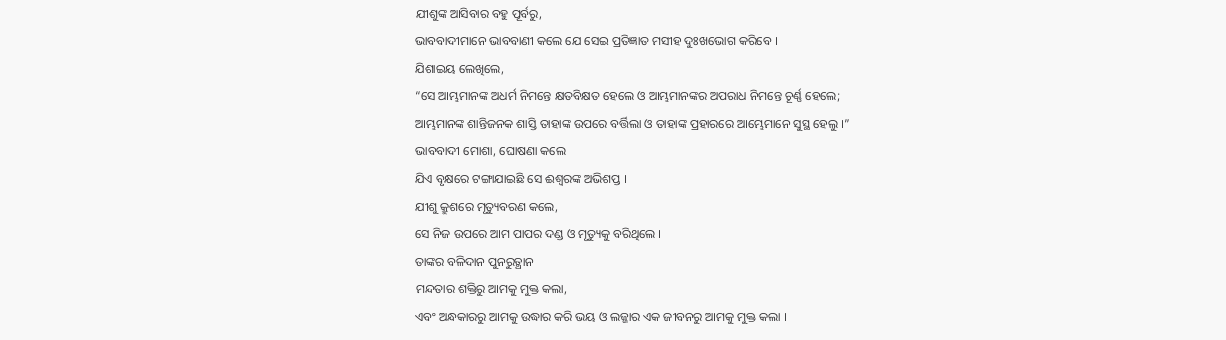ଯୀଶୁଙ୍କ ଆସିବାର ବହୁ ପୂର୍ବରୁ,
ଭାବବାଦୀମାନେ ଭାବବାଣୀ କଲେ ଯେ ସେଇ ପ୍ରତିଜ୍ଞାତ ମସୀହ ଦୁଃଖଭୋଗ କରିବେ ।
ଯିଶାଇୟ ଲେଖିଲେ,
“ସେ ଆମ୍ଭମାନଙ୍କ ଅଧର୍ମ ନିମନ୍ତେ କ୍ଷତବିକ୍ଷତ ହେଲେ ଓ ଆମ୍ଭମାନଙ୍କର ଅପରାଧ ନିମନ୍ତେ ଚୂର୍ଣ୍ଣ ହେଲେ;
ଆମ୍ଭମାନଙ୍କ ଶାନ୍ତିଜନକ ଶାସ୍ତି ତାହାଙ୍କ ଉପରେ ବର୍ତ୍ତିଲା ଓ ତାହାଙ୍କ ପ୍ରହାରରେ ଆମ୍ଭେମାନେ ସୁସ୍ଥ ହେଲୁ ।”
ଭାବବାଦୀ ମୋଶା, ଘୋଷଣା କଲେ
ଯିଏ ବୃକ୍ଷରେ ଟଙ୍ଗାଯାଇଛି ସେ ଈଶ୍ୱରଙ୍କ ଅଭିଶପ୍ତ ।
ଯୀଶୁ କ୍ରୁଶରେ ମୃତ୍ୟୁବରଣ କଲେ,
ସେ ନିଜ ଉପରେ ଆମ ପାପର ଦଣ୍ଡ ଓ ମୃତ୍ୟୁକୁ ବରିଥିଲେ ।
ତାଙ୍କର ବଳିଦାନ ପୁନରୁତ୍ଥାନ
ମନ୍ଦତାର ଶକ୍ତିରୁ ଆମକୁ ମୁକ୍ତ କଲା,
ଏବଂ ଅନ୍ଧକାରରୁ ଆମକୁ ଉଦ୍ଧାର କରି ଭୟ ଓ ଲଜ୍ଜାର ଏକ ଜୀବନରୁ ଆମକୁ ମୁକ୍ତ କଲା ।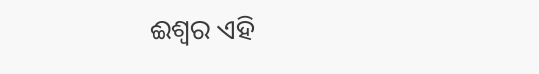ଈଶ୍ୱର ଏହି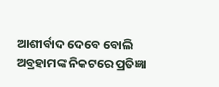ଆଶୀର୍ବାଦ ଦେବେ ବୋଲି ଅବ୍ରହାମଙ୍କ ନିକଟରେ ପ୍ରତିଜ୍ଞା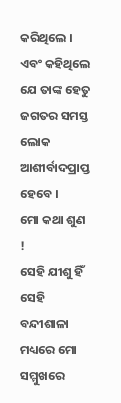କରିଥିଲେ ।
ଏବଂ କହିଥିଲେ ଯେ ତାଙ୍କ ହେତୁ
ଜଗତର ସମସ୍ତ ଲୋକ ଆଶୀର୍ବାଦପ୍ରାପ୍ତ ହେବେ ।
ମୋ କଥା ଶୁଣ !
ସେହି ଯୀଶୁ ହିଁ ସେହି ବନ୍ଦୀଶାଳା ମଧ୍ୟରେ ମୋ ସମ୍ମୁଖରେ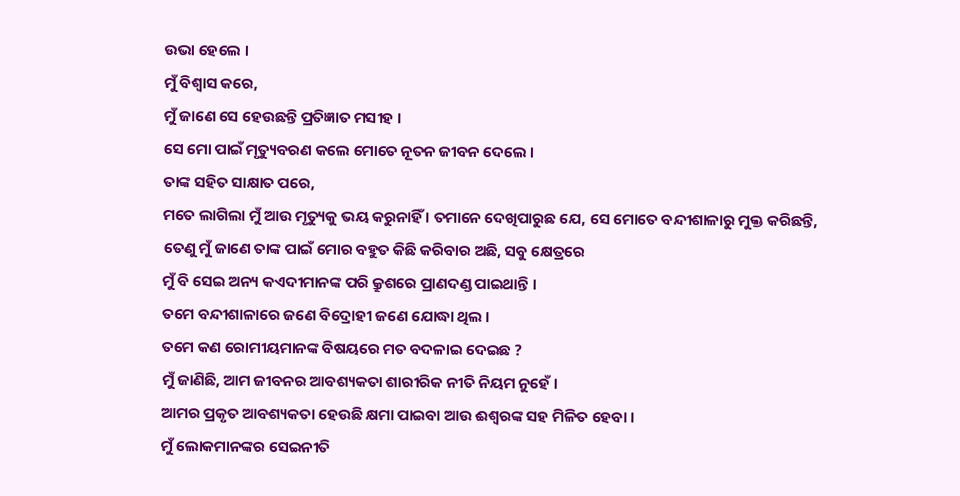ଉଭା ହେଲେ ।
ମୁଁ ବିଶ୍ୱାସ କରେ,
ମୁଁ ଜାଣେ ସେ ହେଉଛନ୍ତି ପ୍ରତିଜ୍ଞାତ ମସୀହ ।
ସେ ମୋ ପାଇଁ ମୃତ୍ୟୁବରଣ କଲେ ମୋତେ ନୂତନ ଜୀବନ ଦେଲେ ।
ତାଙ୍କ ସହିତ ସାକ୍ଷାତ ପରେ,
ମତେ ଲାଗିଲା ମୁଁ ଆଉ ମୃତ୍ୟୁକୁ ଭୟ କରୁନାହିଁ । ତମାନେ ଦେଖିପାରୁଛ ଯେ, ସେ ମୋତେ ବନ୍ଦୀଶାଳାରୁ ମୁକ୍ତ କରିଛନ୍ତି,
ତେଣୁ ମୁଁ ଜାଣେ ତାଙ୍କ ପାଇଁ ମୋର ବହୁତ କିଛି କରିବାର ଅଛି, ସବୁ କ୍ଷେତ୍ରରେ
ମୁଁ ବି ସେଇ ଅନ୍ୟ କଏଦୀମାନଙ୍କ ପରି କ୍ରୁଶରେ ପ୍ରାଣଦଣ୍ଡ ପାଇଥାନ୍ତି ।
ତମେ ବନ୍ଦୀଶାଳାରେ ଜଣେ ବିଦ୍ରୋହୀ ଜଣେ ଯୋଦ୍ଧା ଥିଲ ।
ତମେ କଣ ରୋମୀୟମାନଙ୍କ ବିଷୟରେ ମତ ବଦଳାଇ ଦେଇଛ ?
ମୁଁ ଜାଣିଛି, ଆମ ଜୀବନର ଆବଶ୍ୟକତା ଶାରୀରିକ ନୀତି ନିୟମ ନୁହେଁ ।
ଆମର ପ୍ରକୃତ ଆବଶ୍ୟକତା ହେଉଛି କ୍ଷମା ପାଇବା ଆଉ ଈଶ୍ୱରଙ୍କ ସହ ମିଳିତ ହେବା ।
ମୁଁ ଲୋକମାନଙ୍କର ସେଇନୀତି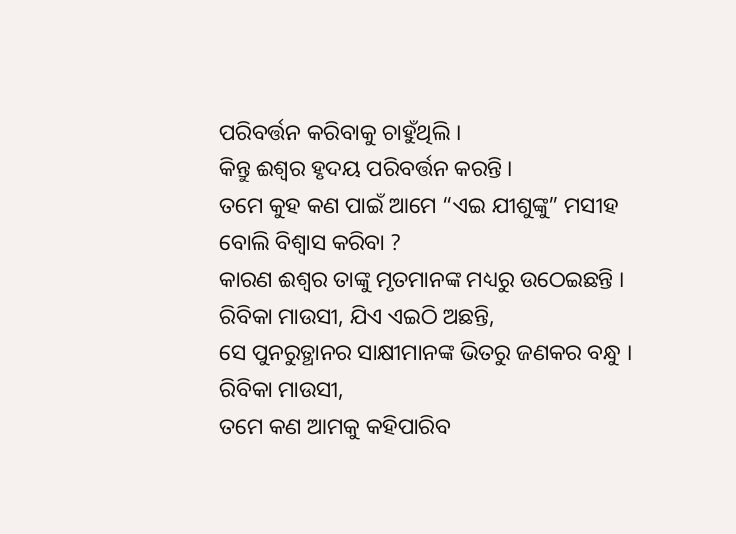ପରିବର୍ତ୍ତନ କରିବାକୁ ଚାହୁଁଥିଲି ।
କିନ୍ତୁ ଈଶ୍ୱର ହୃଦୟ ପରିବର୍ତ୍ତନ କରନ୍ତି ।
ତମେ କୁହ କଣ ପାଇଁ ଆମେ “ଏଇ ଯୀଶୁଙ୍କୁ” ମସୀହ ବୋଲି ବିଶ୍ୱାସ କରିବା ?
କାରଣ ଈଶ୍ୱର ତାଙ୍କୁ ମୃତମାନଙ୍କ ମଧ୍ୟରୁ ଉଠେଇଛନ୍ତି ।
ରିବିକା ମାଉସୀ, ଯିଏ ଏଇଠି ଅଛନ୍ତି,
ସେ ପୁନରୁତ୍ଥାନର ସାକ୍ଷୀମାନଙ୍କ ଭିତରୁ ଜଣକର ବନ୍ଧୁ ।
ରିବିକା ମାଉସୀ,
ତମେ କଣ ଆମକୁ କହିପାରିବ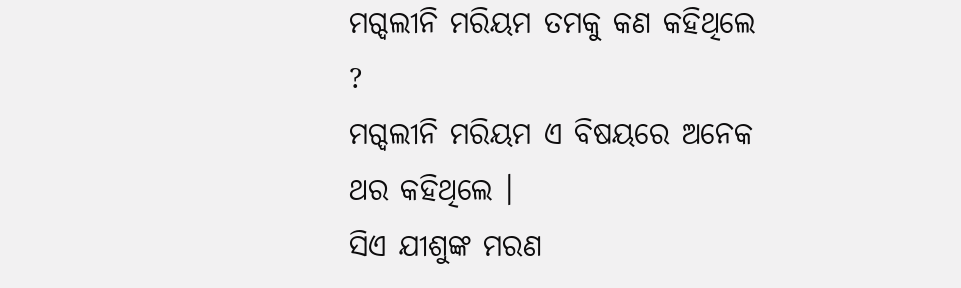ମଗ୍ଦଲୀନି ମରିୟମ ତମକୁ କଣ କହିଥିଲେ ?
ମଗ୍ଦଲୀନି ମରିୟମ ଏ ବିଷୟରେ ଅନେକ ଥର କହିଥିଲେ ।
ସିଏ ଯୀଶୁଙ୍କ ମରଣ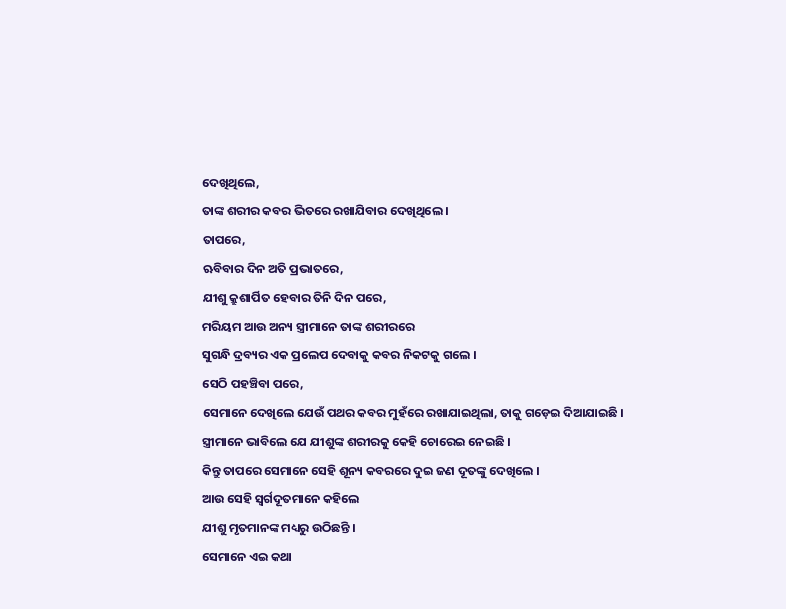ଦେଖିଥିଲେ,
ତାଙ୍କ ଶରୀର କବର ଭିତରେ ରଖାଯିବାର ଦେଖିଥିଲେ ।
ତାପରେ,
ଋବିବାର ଦିନ ଅତି ପ୍ରଭାତରେ,
ଯୀଶୁ କ୍ରୁଶାର୍ପିତ ହେବାର ତିନି ଦିନ ପରେ,
ମରିୟମ ଆଉ ଅନ୍ୟ ସ୍ତ୍ରୀମାନେ ତାଙ୍କ ଶରୀରରେ
ସୁଗନ୍ଧି ଦ୍ରବ୍ୟର ଏକ ପ୍ରଲେପ ଦେବାକୁ କବର ନିକଟକୁ ଗଲେ ।
ସେଠି ପହଞ୍ଚିବା ପରେ,
ସେମାନେ ଦେଖିଲେ ଯେଉଁ ପଥର କବର ମୁହଁରେ ରଖାଯାଇଥିଲା, ତାକୁ ଗଡ଼େଇ ଦିଆଯାଇଛି ।
ସ୍ତ୍ରୀମାନେ ଭାବିଲେ ଯେ ଯୀଶୁଙ୍କ ଶରୀରକୁ କେହି ଚୋରେଇ ନେଇଛି ।
କିନ୍ତୁ ତାପରେ ସେମାନେ ସେହି ଶୂନ୍ୟ କବରରେ ଦୁଇ ଜଣ ଦୂତଙ୍କୁ ଦେଖିଲେ ।
ଆଉ ସେହି ସ୍ୱର୍ଗଦୂତମାନେ କହିଲେ
ଯୀଶୁ ମୃତମାନଙ୍କ ମଧ୍ୟରୁ ଉଠିଛନ୍ତି ।
ସେମାନେ ଏଇ କଥା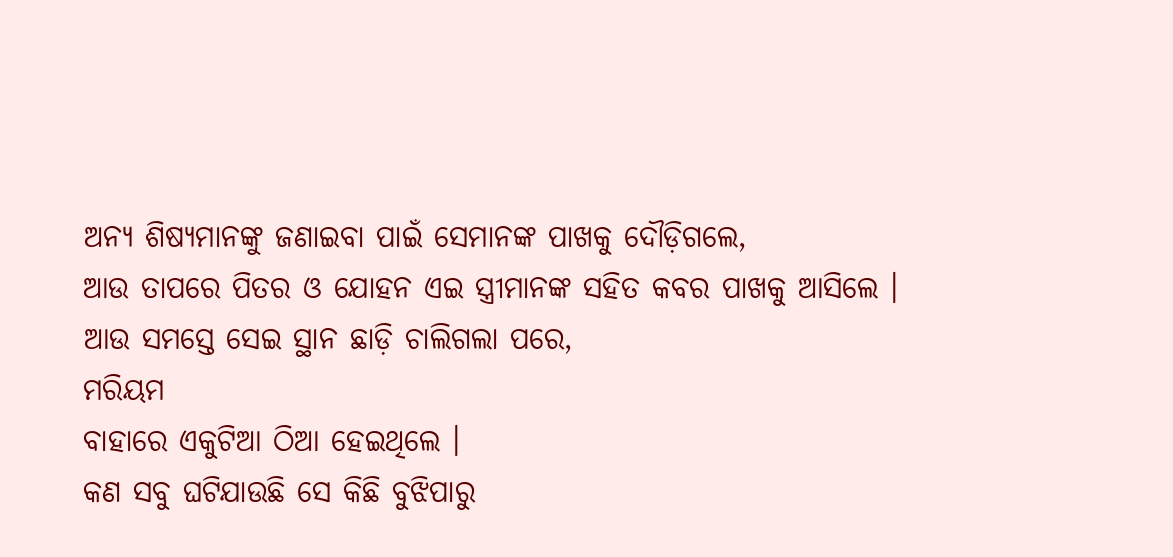ଅନ୍ୟ ଶିଷ୍ୟମାନଙ୍କୁ ଜଣାଇବା ପାଇଁ ସେମାନଙ୍କ ପାଖକୁ ଦୌଡ଼ିଗଲେ,
ଆଉ ତାପରେ ପିତର ଓ ଯୋହନ ଏଇ ସ୍ତ୍ରୀମାନଙ୍କ ସହିତ କବର ପାଖକୁ ଆସିଲେ ।
ଆଉ ସମସ୍ତେ ସେଇ ସ୍ଥାନ ଛାଡ଼ି ଚାଲିଗଲା ପରେ,
ମରିୟମ
ବାହାରେ ଏକୁଟିଆ ଠିଆ ହେଇଥିଲେ ।
କଣ ସବୁ ଘଟିଯାଉଛି ସେ କିଛି ବୁଝିପାରୁ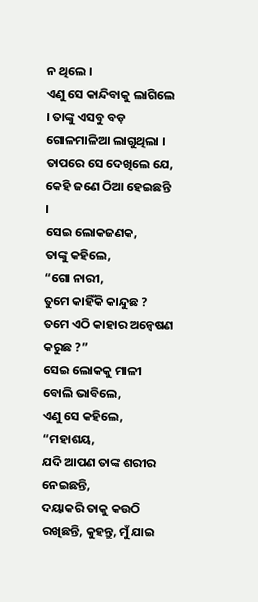ନ ଥିଲେ ।
ଏଣୁ ସେ କାନ୍ଦିବାକୁ ଲାଗିଲେ । ତାଙ୍କୁ ଏସବୁ ବଡ଼ ଗୋଳମାଳିଆ ଲାଗୁଥିଲା ।
ତାପରେ ସେ ଦେଖିଲେ ଯେ, କେହି ଜଣେ ଠିଆ ହେଇଛନ୍ତି ।
ସେଇ ଲୋକଜଣକ,
ତାଙ୍କୁ କହିଲେ,
“ଗୋ ନାରୀ,
ତୁମେ କାହିଁକି କାନ୍ଦୁଛ ?
ତମେ ଏଠି କାହାର ଅନ୍ୱେଷଣ କରୁଛ ?”
ସେଇ ଲୋକକୁ ମାଳୀ ବୋଲି ଭାବିଲେ,
ଏଣୁ ସେ କହିଲେ,
“ମହାଶୟ,
ଯଦି ଆପଣ ତାଙ୍କ ଶରୀର ନେଇଛନ୍ତି,
ଦୟାକରି ତାକୁ କଉଠି ରଖିଛନ୍ତି, କୁହନ୍ତୁ, ମୁଁ ଯାଇ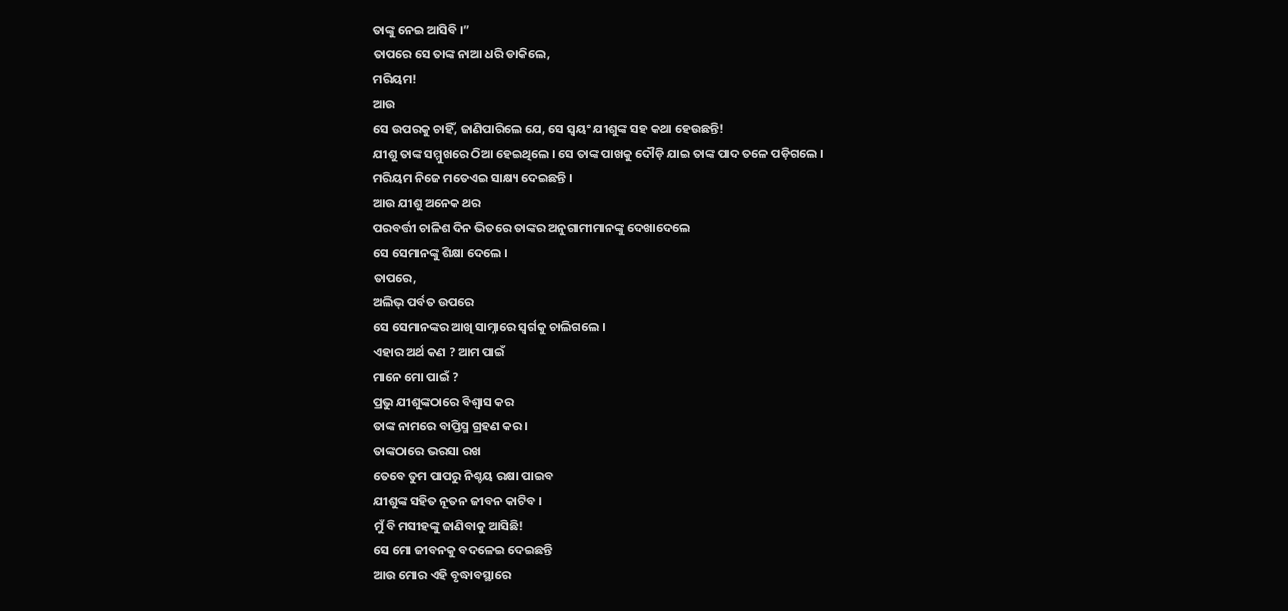ତାଙ୍କୁ ନେଇ ଆସିବି ।”
ତାପରେ ସେ ତାଙ୍କ ନାଆ ଧରି ଡାକିଲେ,
ମରିୟମ!
ଆଉ
ସେ ଉପରକୁ ଚାହିଁ, ଜାଣିପାରିଲେ ଯେ, ସେ ସ୍ୱୟଂ ଯୀଶୁଙ୍କ ସହ କଥା ହେଉଛନ୍ତି!
ଯୀଶୁ ତାଙ୍କ ସମ୍ମୁଖରେ ଠିଆ ହେଇଥିଲେ । ସେ ତାଙ୍କ ପାଖକୁ ଦୌଡ଼ି ଯାଇ ତାଙ୍କ ପାଦ ତଳେ ପଡ଼ିଗଲେ ।
ମରିୟମ ନିଜେ ମତେଏଇ ସାକ୍ଷ୍ୟ ଦେଇଛନ୍ତି ।
ଆଉ ଯୀଶୁ ଅନେକ ଥର
ପରବର୍ତ୍ତୀ ଚାଳିଶ ଦିନ ଭିତରେ ତାଙ୍କର ଅନୁଗାମୀମାନଙ୍କୁ ଦେଖାଦେଲେ
ସେ ସେମାନଙ୍କୁ ଶିକ୍ଷା ଦେଲେ ।
ତାପରେ,
ଅଲିଭ୍ ପର୍ବତ ଉପରେ
ସେ ସେମାନଙ୍କର ଆଖି ସାମ୍ନାରେ ସ୍ୱର୍ଗକୁ ଚାଲିଗଲେ ।
ଏହାର ଅର୍ଥ କଣ ? ଆମ ପାଇଁ
ମାନେ ମୋ ପାଇଁ ?
ପ୍ରଭୁ ଯୀଶୁଙ୍କଠାରେ ବିଶ୍ୱାସ କର
ତାଙ୍କ ନାମରେ ବାପ୍ତିସ୍ମ ଗ୍ରହଣ କର ।
ତାଙ୍କଠାରେ ଭରସା ରଖ
ତେବେ ତୁମ ପାପରୁ ନିଶ୍ଚୟ ରକ୍ଷା ପାଇବ
ଯୀଶୁଙ୍କ ସହିତ ନୂତନ ଜୀବନ କାଟିବ ।
ମୁଁ ବି ମସୀହଙ୍କୁ ଜାଣିବାକୁ ଆସିଛି!
ସେ ମୋ ଜୀବନକୁ ବଦଳେଇ ଦେଇଛନ୍ତି
ଆଉ ମୋର ଏହି ବୃଦ୍ଧାବସ୍ଥାରେ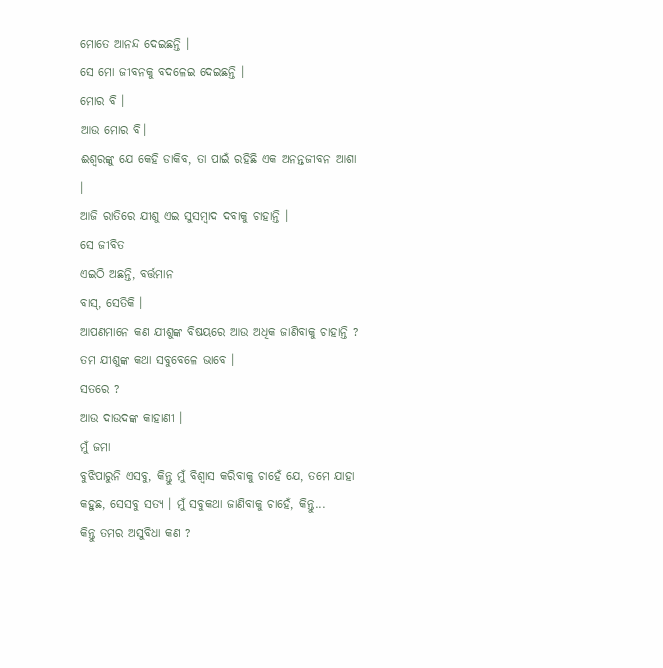ମୋତେ ଆନନ୍ଦ ଦେଇଛନ୍ତି ।
ସେ ମୋ ଜୀବନକୁ ବଦଳେଇ ଦେଇଛନ୍ତି ।
ମୋର ବି ।
ଆଉ ମୋର ବି।
ଈଶ୍ୱରଙ୍କୁ ଯେ କେହି ଡାକିବ, ତା ପାଇଁ ରହିଛି ଏକ ଅନନ୍ତଜୀବନ ଆଶା ।
ଆଜି ରାତିରେ ଯୀଶୁ ଏଇ ସୁସମ୍ବାଦ ଦବାକୁ ଚାହାନ୍ତି ।
ସେ ଜୀବିତ
ଏଇଠି ଅଛନ୍ତି, ବର୍ତ୍ତମାନ
ବାସ୍, ସେତିକି ।
ଆପଣମାନେ କଣ ଯୀଶୁଙ୍କ ବିଷୟରେ ଆଉ ଅଧିକ ଜାଣିବାକୁ ଚାହାନ୍ତି ?
ତମ ଯୀଶୁଙ୍କ କଥା ସବୁବେଳେ ଭାବେ ।
ସତରେ ?
ଆଉ ଦାଉଦଙ୍କ କାହାଣୀ ।
ମୁଁ ଜମା
ବୁଝିପାରୁନି ଏସବୁ, କିନ୍ତୁ ମୁଁ ବିଶ୍ୱାସ କରିବାକୁ ଚାହେଁ ଯେ, ତମେ ଯାହା କହୁଛ, ସେସବୁ ସତ୍ୟ । ମୁଁ ସବୁକଥା ଜାଣିବାକୁ ଚାହେଁ, କିନ୍ତୁ...
କିନ୍ତୁ ତମର ଅସୁବିଧା କଣ ?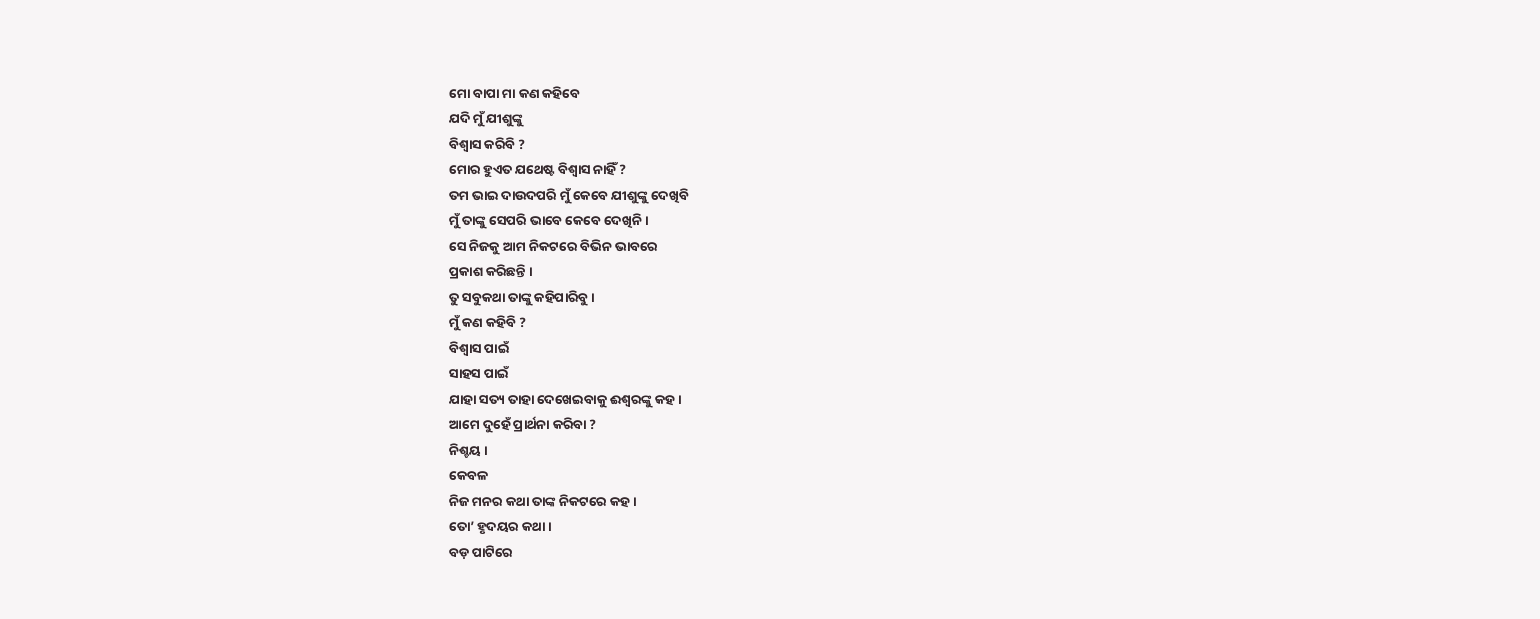ମୋ ବାପା ମା କଣ କହିବେ
ଯଦି ମୁଁ ଯୀଶୁଙ୍କୁ
ବିଶ୍ୱାସ କରିବି ?
ମୋର ହୁଏତ ଯଥେଷ୍ଟ ବିଶ୍ୱାସ ନାହିଁ ?
ତମ ଭାଇ ଦାଉଦପରି ମୁଁ କେବେ ଯୀଶୁଙ୍କୁ ଦେଖିବି
ମୁଁ ତାଙ୍କୁ ସେପରି ଭାବେ କେବେ ଦେଖିନି ।
ସେ ନିଜକୁ ଆମ ନିକଟରେ ବିଭିନ ଭାବରେ
ପ୍ରକାଶ କରିଛନ୍ତି ।
ତୁ ସବୁକଥା ତାଙ୍କୁ କହିପାରିବୁ ।
ମୁଁ କଣ କହିବି ?
ବିଶ୍ୱାସ ପାଇଁ
ସାହସ ପାଇଁ
ଯାହା ସତ୍ୟ ତାହା ଦେଖେଇବାକୁ ଈଶ୍ୱରଙ୍କୁ କହ ।
ଆମେ ଦୁହେଁ ପ୍ରାର୍ଥନା କରିବା ?
ନିଶ୍ଚୟ ।
କେବଳ
ନିଜ ମନର କଥା ତାଙ୍କ ନିକଟରେ କହ ।
ତୋ’ ହୃଦୟର କଥା ।
ବଡ଼ ପାଟିରେ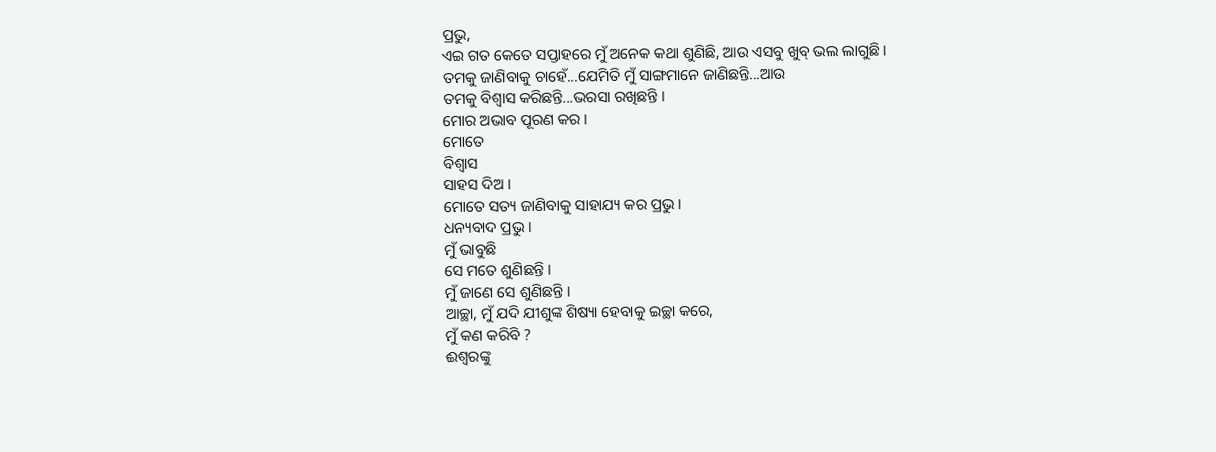ପ୍ରଭୁ,
ଏଇ ଗତ କେତେ ସପ୍ତାହରେ ମୁଁ ଅନେକ କଥା ଶୁଣିଛି, ଆଉ ଏସବୁ ଖୁବ୍ ଭଲ ଲାଗୁଛି ।
ତମକୁ ଜାଣିବାକୁ ଚାହେଁ...ଯେମିତି ମୁଁ ସାଙ୍ଗମାନେ ଜାଣିଛନ୍ତି...ଆଉ
ତମକୁ ବିଶ୍ୱାସ କରିଛନ୍ତି...ଭରସା ରଖିଛନ୍ତି ।
ମୋର ଅଭାବ ପୂରଣ କର ।
ମୋତେ
ବିଶ୍ୱାସ
ସାହସ ଦିଅ ।
ମୋତେ ସତ୍ୟ ଜାଣିବାକୁ ସାହାଯ୍ୟ କର ପ୍ରଭୁ ।
ଧନ୍ୟବାଦ ପ୍ରଭୁ ।
ମୁଁ ଭାବୁଛି
ସେ ମତେ ଶୁଣିଛନ୍ତି ।
ମୁଁ ଜାଣେ ସେ ଶୁଣିଛନ୍ତି ।
ଆଚ୍ଛା, ମୁଁ ଯଦି ଯୀଶୁଙ୍କ ଶିଷ୍ୟା ହେବାକୁ ଇଚ୍ଛା କରେ,
ମୁଁ କଣ କରିବି ?
ଈଶ୍ୱରଙ୍କୁ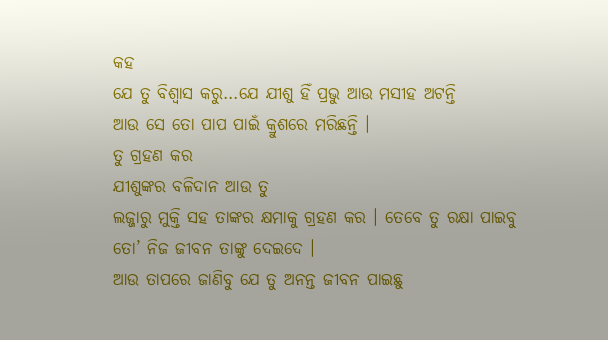କହ
ଯେ ତୁ ବିଶ୍ୱାସ କରୁ...ଯେ ଯୀଶୁ ହିଁ ପ୍ରଭୁ ଆଉ ମସୀହ ଅଟନ୍ତି
ଆଉ ସେ ତୋ ପାପ ପାଇଁ କ୍ରୁଶରେ ମରିଛନ୍ତି ।
ତୁ ଗ୍ରହଣ କର
ଯୀଶୁଙ୍କର ବଳିଦାନ ଆଉ ତୁ
ଲଜ୍ଜାରୁ ମୁକ୍ତି ସହ ତାଙ୍କର କ୍ଷମାକୁ ଗ୍ରହଣ କର । ତେବେ ତୁ ରକ୍ଷା ପାଇବୁ
ତୋ’ ନିଜ ଜୀବନ ତାଙ୍କୁ ଦେଇଦେ ।
ଆଉ ତାପରେ ଜାଣିବୁ ଯେ ତୁ ଅନନ୍ତ ଜୀବନ ପାଇଛୁ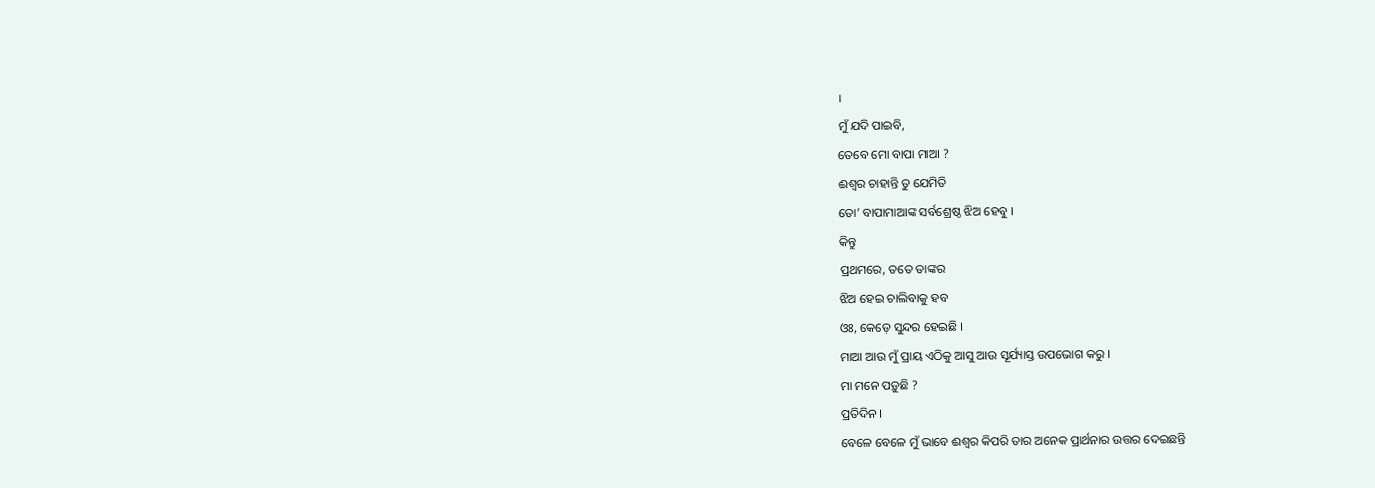।
ମୁଁ ଯଦି ପାଇବି,
ତେବେ ମୋ ବାପା ମାଆ ?
ଈଶ୍ୱର ଚାହାନ୍ତି ତୁ ଯେମିତି
ତୋ’ ବାପାମାଆଙ୍କ ସର୍ବଶ୍ରେଷ୍ଠ ଝିଅ ହେବୁ ।
କିନ୍ତୁ
ପ୍ରଥମରେ, ତତେ ତାଙ୍କର
ଝିଅ ହେଇ ଚାଲିବାକୁ ହବ
ଓଃ, କେଡ଼େ ସୁନ୍ଦର ହେଇଛି ।
ମାଆ ଆଉ ମୁଁ ପ୍ରାୟ ଏଠିକୁ ଆସୁ ଆଉ ସୂର୍ଯ୍ୟାସ୍ତ ଉପଭୋଗ କରୁ ।
ମା ମନେ ପଡ଼ୁଛି ?
ପ୍ରତିଦିନ ।
ବେଳେ ବେଳେ ମୁଁ ଭାବେ ଈଶ୍ୱର କିପରି ତାର ଅନେକ ପ୍ରାର୍ଥନାର ଉତ୍ତର ଦେଇଛନ୍ତି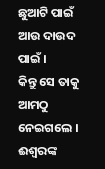ଛୁଆଟି ପାଇଁ ଆଉ ଦାଉଦ ପାଇଁ ।
କିନ୍ତୁ ସେ ତାକୁ ଆମଠୁ ନେଇଗଲେ ।
ଈଶ୍ୱରଙ୍କ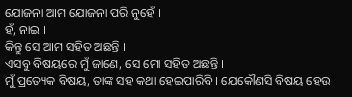ଯୋଜନା ଆମ ଯୋଜନା ପରି ନୁହେଁ ।
ହଁ, ନାଇ ।
କିନ୍ତୁ ସେ ଆମ ସହିତ ଅଛନ୍ତି ।
ଏସବୁ ବିଷୟରେ ମୁଁ ଜାଣେ, ସେ ମୋ ସହିତ ଅଛନ୍ତି ।
ମୁଁ ପ୍ରତ୍ୟେକ ବିଷୟ, ତାଙ୍କ ସହ କଥା ହେଇପାରିବି । ଯେକୌଣସି ବିଷୟ ହେଉ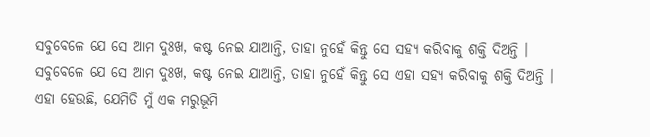ସବୁବେଳେ ଯେ ସେ ଆମ ଦୁଃଖ, କଷ୍ଟ ନେଇ ଯାଆନ୍ତି, ତାହା ନୁହେଁ କିନ୍ତୁ ସେ ସହ୍ୟ କରିବାକୁ ଶକ୍ତି ଦିଅନ୍ତି ।
ସବୁବେଳେ ଯେ ସେ ଆମ ଦୁଃଖ, କଷ୍ଟ ନେଇ ଯାଆନ୍ତି, ତାହା ନୁହେଁ କିନ୍ତୁ ସେ ଏହା ସହ୍ୟ କରିବାକୁ ଶକ୍ତି ଦିଅନ୍ତି ।
ଏହା ହେଉଛି, ଯେମିତି ମୁଁ ଏକ ମରୁଭୂମି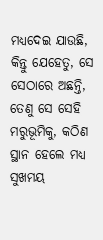ମଧ୍ୟଦେଇ ଯାଉଛି, କିନ୍ତୁ ଯେହେତୁ, ସେ ସେଠାରେ ଅଛନ୍ତି,
ତେଣୁ ସେ ସେହି ମରୁଭୂମିକୁ, କଠିଣ ସ୍ଥାନ ହେଲେ ମଧ୍ୟ ସୁଖମୟ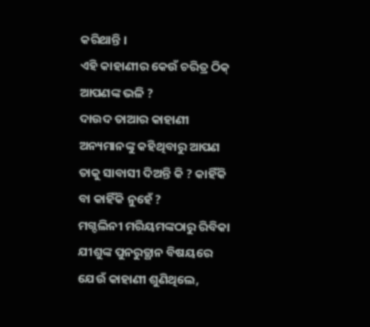କରିଥାନ୍ତି ।
ଏହି କାହାଣୀର କେଉଁ ଚରିତ୍ର ଠିକ୍ ଆପଣଙ୍କ ଭଳି ?
ଦାଉଦ ତାଆର କାହାଣୀ ଅନ୍ୟମାନଙ୍କୁ କହିଥିବାରୁ ଆପଣ ତାକୁ ସାବାସୀ ଦିଅନ୍ତି କି ? କାହିଁକି ବା କାହିଁକି ନୁହେଁ ?
ମଗ୍ଦଲିନୀ ମରିୟମଙ୍କଠାରୁ ରିବିକା ଯୀଶୁଙ୍କ ପୁନରୁତ୍ଥାନ ବିଷୟରେ ଯେଉଁ କାହାଣୀ ଶୁଣିଥିଲେ,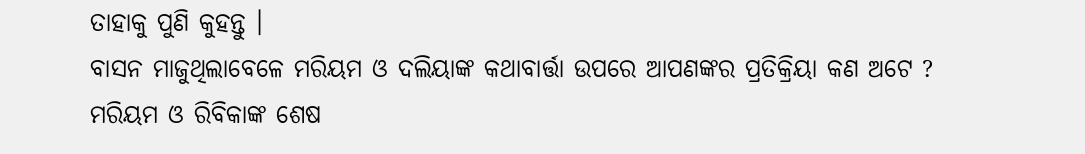ତାହାକୁ ପୁଣି କୁହନ୍ତୁ ।
ବାସନ ମାଜୁଥିଲାବେଳେ ମରିୟମ ଓ ଦଲିୟାଙ୍କ କଥାବାର୍ତ୍ତା ଉପରେ ଆପଣଙ୍କର ପ୍ରତିକ୍ରିୟା କଣ ଅଟେ ?
ମରିୟମ ଓ ରିବିକାଙ୍କ ଶେଷ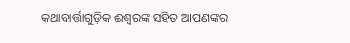କଥାବାର୍ତ୍ତାଗୁଡ଼ିକ ଈଶ୍ୱରଙ୍କ ସହିତ ଆପଣଙ୍କର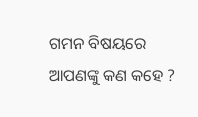ଗମନ ବିଷୟରେ ଆପଣଙ୍କୁ କଣ କହେ ?